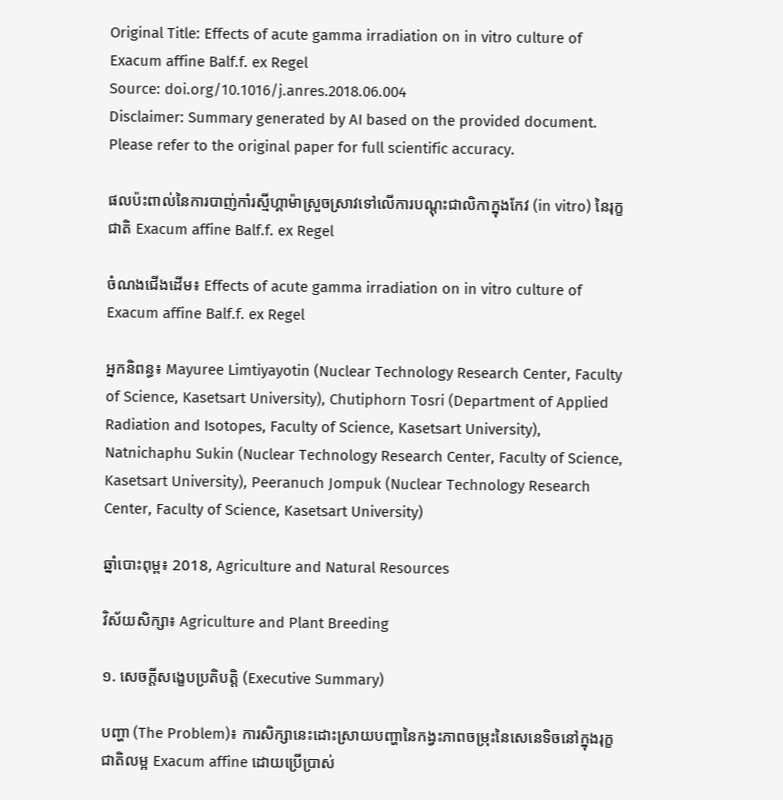Original Title: Effects of acute gamma irradiation on in vitro culture of Exacum affine Balf.f. ex Regel
Source: doi.org/10.1016/j.anres.2018.06.004
Disclaimer: Summary generated by AI based on the provided document. Please refer to the original paper for full scientific accuracy.

ផលប៉ះពាល់នៃការបាញ់កាំរស្មីហ្គាម៉ាស្រួចស្រាវទៅលើការបណ្តុះជាលិកាក្នុងកែវ (in vitro) នៃរុក្ខជាតិ Exacum affine Balf.f. ex Regel

ចំណងជើងដើម៖ Effects of acute gamma irradiation on in vitro culture of Exacum affine Balf.f. ex Regel

អ្នកនិពន្ធ៖ Mayuree Limtiyayotin (Nuclear Technology Research Center, Faculty of Science, Kasetsart University), Chutiphorn Tosri (Department of Applied Radiation and Isotopes, Faculty of Science, Kasetsart University), Natnichaphu Sukin (Nuclear Technology Research Center, Faculty of Science, Kasetsart University), Peeranuch Jompuk (Nuclear Technology Research Center, Faculty of Science, Kasetsart University)

ឆ្នាំបោះពុម្ព៖ 2018, Agriculture and Natural Resources

វិស័យសិក្សា៖ Agriculture and Plant Breeding

១. សេចក្តីសង្ខេបប្រតិបត្តិ (Executive Summary)

បញ្ហា (The Problem)៖ ការសិក្សានេះដោះស្រាយបញ្ហានៃកង្វះភាពចម្រុះនៃសេនេទិចនៅក្នុងរុក្ខជាតិលម្អ Exacum affine ដោយប្រើប្រាស់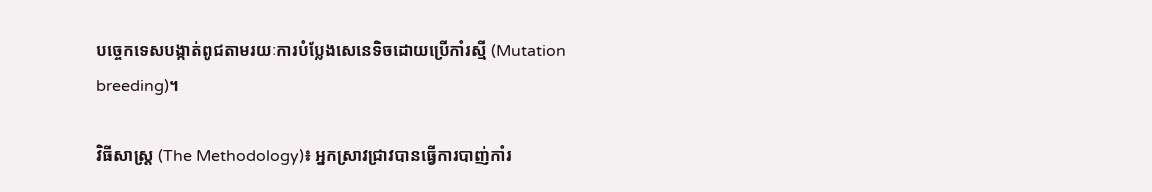បច្ចេកទេសបង្កាត់ពូជតាមរយៈការបំប្លែងសេនេទិចដោយប្រើកាំរស្មី (Mutation breeding)។

វិធីសាស្ត្រ (The Methodology)៖ អ្នកស្រាវជ្រាវបានធ្វើការបាញ់កាំរ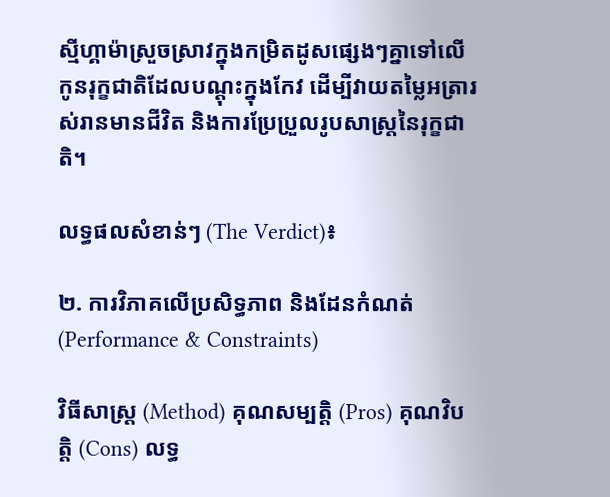ស្មីហ្គាម៉ាស្រួចស្រាវក្នុងកម្រិតដូសផ្សេងៗគ្នាទៅលើកូនរុក្ខជាតិដែលបណ្តុះក្នុងកែវ ដើម្បីវាយតម្លៃអត្រារស់រានមានជីវិត និងការប្រែប្រួលរូបសាស្ត្រនៃរុក្ខជាតិ។

លទ្ធផលសំខាន់ៗ (The Verdict)៖

២. ការវិភាគលើប្រសិទ្ធភាព និងដែនកំណត់ (Performance & Constraints)

វិធីសាស្ត្រ (Method) គុណសម្បត្តិ (Pros) គុណវិបត្តិ (Cons) លទ្ធ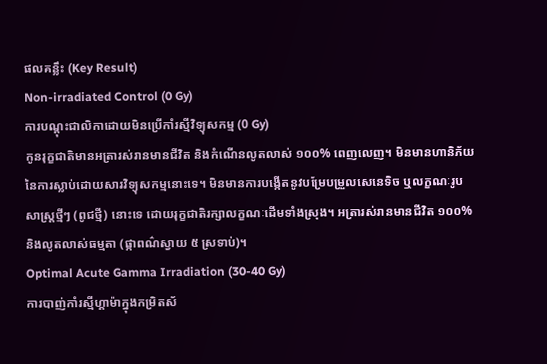ផលគន្លឹះ (Key Result)
Non-irradiated Control (0 Gy)
ការបណ្តុះជាលិកាដោយមិនប្រើកាំរស្មីវិទ្យុសកម្ម (0 Gy)
កូនរុក្ខជាតិមានអត្រារស់រានមានជីវិត និងកំណើនលូតលាស់ ១០០% ពេញលេញ។ មិនមានហានិភ័យនៃការស្លាប់ដោយសារវិទ្យុសកម្មនោះទេ។ មិនមានការបង្កើតនូវបម្រែបម្រួលសេនេទិច ឬលក្ខណៈរូបសាស្ត្រថ្មីៗ (ពូជថ្មី) នោះទេ ដោយរុក្ខជាតិរក្សាលក្ខណៈដើមទាំងស្រុង។ អត្រារស់រានមានជីវិត ១០០% និងលូតលាស់ធម្មតា (ផ្កាពណ៌ស្វាយ ៥ ស្រទាប់)។
Optimal Acute Gamma Irradiation (30-40 Gy)
ការបាញ់កាំរស្មីហ្គាម៉ាក្នុងកម្រិតស័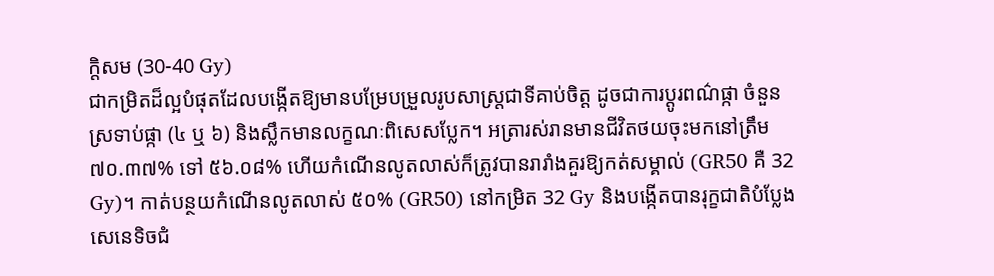ក្តិសម (30-40 Gy)
ជាកម្រិតដ៏ល្អបំផុតដែលបង្កើតឱ្យមានបម្រែបម្រួលរូបសាស្ត្រជាទីគាប់ចិត្ត ដូចជាការប្តូរពណ៌ផ្កា ចំនួនស្រទាប់ផ្កា (៤ ឬ ៦) និងស្លឹកមានលក្ខណៈពិសេសប្លែក។ អត្រារស់រានមានជីវិតថយចុះមកនៅត្រឹម ៧០.៣៧% ទៅ ៥៦.០៨% ហើយកំណើនលូតលាស់ក៏ត្រូវបានរារាំងគួរឱ្យកត់សម្គាល់ (GR50 គឺ 32 Gy)។ កាត់បន្ថយកំណើនលូតលាស់ ៥០% (GR50) នៅកម្រិត 32 Gy និងបង្កើតបានរុក្ខជាតិបំប្លែងសេនេទិចជំ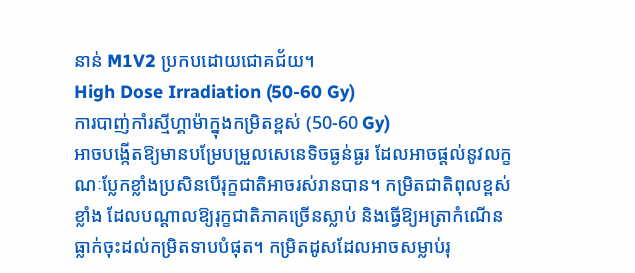នាន់ M1V2 ប្រកបដោយជោគជ័យ។
High Dose Irradiation (50-60 Gy)
ការបាញ់កាំរស្មីហ្គាម៉ាក្នុងកម្រិតខ្ពស់ (50-60 Gy)
អាចបង្កើតឱ្យមានបម្រែបម្រួលសេនេទិចធ្ងន់ធ្ងរ ដែលអាចផ្តល់នូវលក្ខណៈប្លែកខ្លាំងប្រសិនបើរុក្ខជាតិអាចរស់រានបាន។ កម្រិតជាតិពុលខ្ពស់ខ្លាំង ដែលបណ្តាលឱ្យរុក្ខជាតិភាគច្រើនស្លាប់ និងធ្វើឱ្យអត្រាកំណើនធ្លាក់ចុះដល់កម្រិតទាបបំផុត។ កម្រិតដូសដែលអាចសម្លាប់រុ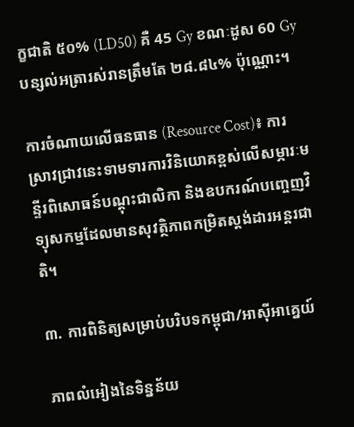ក្ខជាតិ ៥០% (LD50) គឺ 45 Gy ខណៈដូស 60 Gy បន្សល់អត្រារស់រានត្រឹមតែ ២៨.៨៤% ប៉ុណ្ណោះ។

ការចំណាយលើធនធាន (Resource Cost)៖ ការស្រាវជ្រាវនេះទាមទារការវិនិយោគខ្ពស់លើសម្ភារៈមន្ទីរពិសោធន៍បណ្តុះជាលិកា និងឧបករណ៍បញ្ចេញវិទ្យុសកម្មដែលមានសុវត្ថិភាពកម្រិតស្តង់ដារអន្តរជាតិ។

៣. ការពិនិត្យសម្រាប់បរិបទកម្ពុជា/អាស៊ីអាគ្នេយ៍

ភាពលំអៀងនៃទិន្នន័យ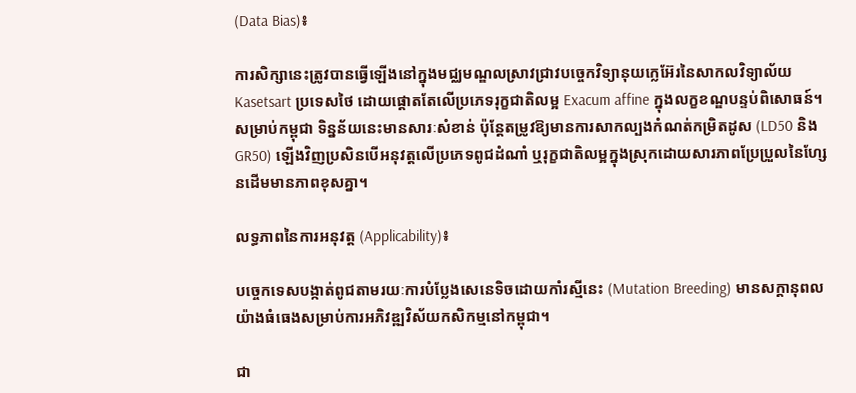(Data Bias)៖

ការសិក្សានេះត្រូវបានធ្វើឡើងនៅក្នុងមជ្ឈមណ្ឌលស្រាវជ្រាវបច្ចេកវិទ្យានុយក្លេអ៊ែរនៃសាកលវិទ្យាល័យ Kasetsart ប្រទេសថៃ ដោយផ្តោតតែលើប្រភេទរុក្ខជាតិលម្អ Exacum affine ក្នុងលក្ខខណ្ឌបន្ទប់ពិសោធន៍។ សម្រាប់កម្ពុជា ទិន្នន័យនេះមានសារៈសំខាន់ ប៉ុន្តែតម្រូវឱ្យមានការសាកល្បងកំណត់កម្រិតដូស (LD50 និង GR50) ឡើងវិញប្រសិនបើអនុវត្តលើប្រភេទពូជដំណាំ ឬរុក្ខជាតិលម្អក្នុងស្រុកដោយសារភាពប្រែប្រួលនៃហ្សែនដើមមានភាពខុសគ្នា។

លទ្ធភាពនៃការអនុវត្ត (Applicability)៖

បច្ចេកទេសបង្កាត់ពូជតាមរយៈការបំប្លែងសេនេទិចដោយកាំរស្មីនេះ (Mutation Breeding) មានសក្តានុពលយ៉ាងធំធេងសម្រាប់ការអភិវឌ្ឍវិស័យកសិកម្មនៅកម្ពុជា។

ជា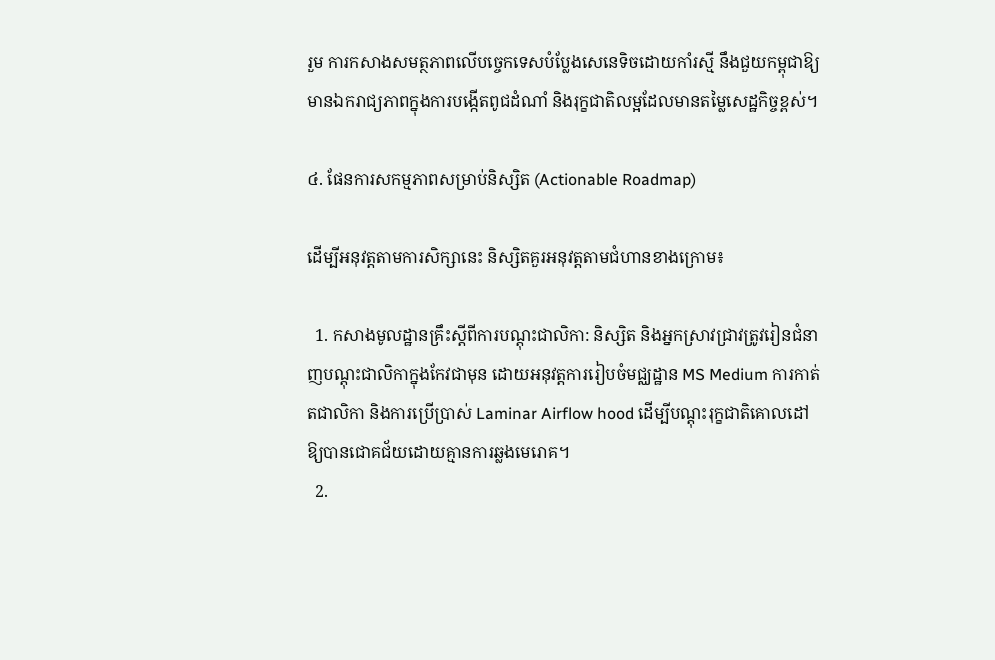រួម ការកសាងសមត្ថភាពលើបច្ចេកទេសបំប្លែងសេនេទិចដោយកាំរស្មី នឹងជួយកម្ពុជាឱ្យមានឯករាជ្យភាពក្នុងការបង្កើតពូជដំណាំ និងរុក្ខជាតិលម្អដែលមានតម្លៃសេដ្ឋកិច្ចខ្ពស់។

៤. ផែនការសកម្មភាពសម្រាប់និស្សិត (Actionable Roadmap)

ដើម្បីអនុវត្តតាមការសិក្សានេះ និស្សិតគួរអនុវត្តតាមជំហានខាងក្រោម៖

  1. កសាងមូលដ្ឋានគ្រឹះស្តីពីការបណ្តុះជាលិកា: និស្សិត និងអ្នកស្រាវជ្រាវត្រូវរៀនជំនាញបណ្តុះជាលិកាក្នុងកែវជាមុន ដោយអនុវត្តការរៀបចំមជ្ឈដ្ឋាន MS Medium ការកាត់តជាលិកា និងការប្រើប្រាស់ Laminar Airflow hood ដើម្បីបណ្តុះរុក្ខជាតិគោលដៅឱ្យបានជោគជ័យដោយគ្មានការឆ្លងមេរោគ។
  2.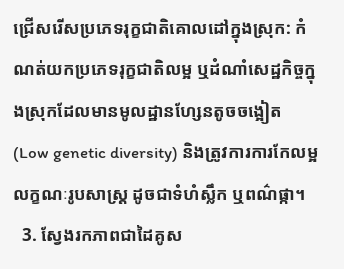ជ្រើសរើសប្រភេទរុក្ខជាតិគោលដៅក្នុងស្រុក: កំណត់យកប្រភេទរុក្ខជាតិលម្អ ឬដំណាំសេដ្ឋកិច្ចក្នុងស្រុកដែលមានមូលដ្ឋានហ្សែនតូចចង្អៀត (Low genetic diversity) និងត្រូវការការកែលម្អលក្ខណៈរូបសាស្ត្រ ដូចជាទំហំស្លឹក ឬពណ៌ផ្កា។
  3. ស្វែងរកភាពជាដៃគូស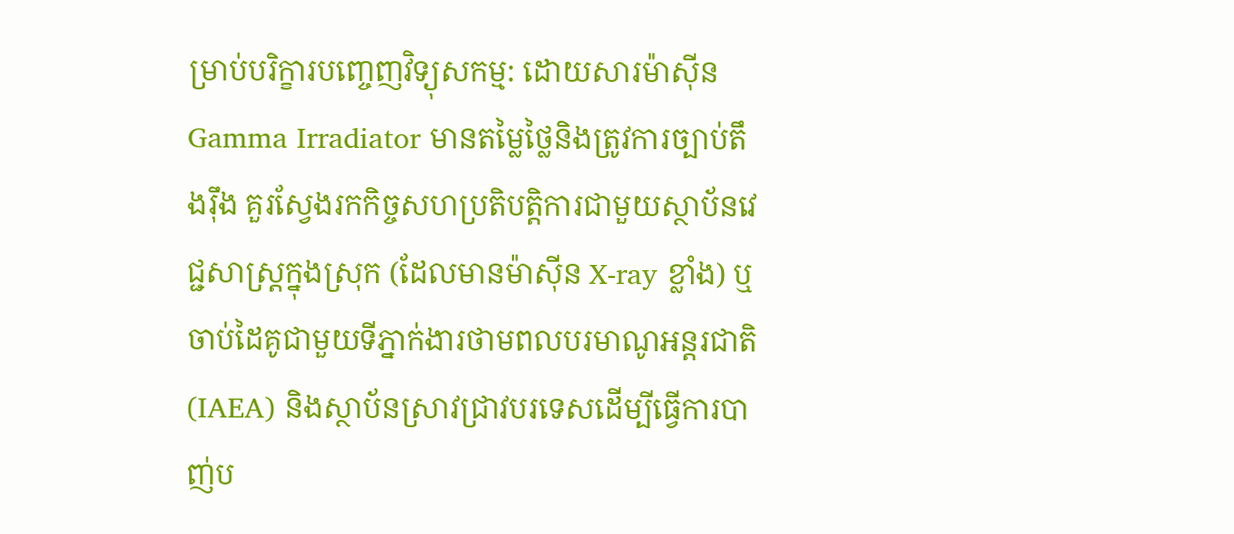ម្រាប់បរិក្ខារបញ្ចេញវិទ្យុសកម្ម: ដោយសារម៉ាស៊ីន Gamma Irradiator មានតម្លៃថ្លៃនិងត្រូវការច្បាប់តឹងរ៉ឹង គួរស្វែងរកកិច្ចសហប្រតិបត្តិការជាមួយស្ថាប័នវេជ្ជសាស្ត្រក្នុងស្រុក (ដែលមានម៉ាស៊ីន X-ray ខ្លាំង) ឬចាប់ដៃគូជាមួយទីភ្នាក់ងារថាមពលបរមាណូអន្តរជាតិ (IAEA) និងស្ថាប័នស្រាវជ្រាវបរទេសដើម្បីធ្វើការបាញ់ប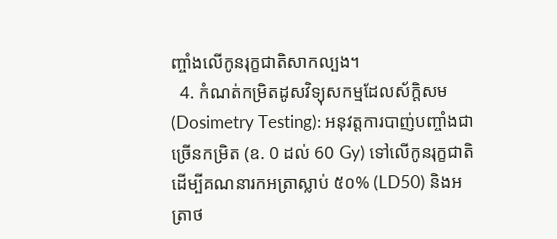ញ្ចាំងលើកូនរុក្ខជាតិសាកល្បង។
  4. កំណត់កម្រិតដូសវិទ្យុសកម្មដែលស័ក្តិសម (Dosimetry Testing): អនុវត្តការបាញ់បញ្ចាំងជាច្រើនកម្រិត (ឧ. 0 ដល់ 60 Gy) ទៅលើកូនរុក្ខជាតិ ដើម្បីគណនារកអត្រាស្លាប់ ៥០% (LD50) និងអត្រាថ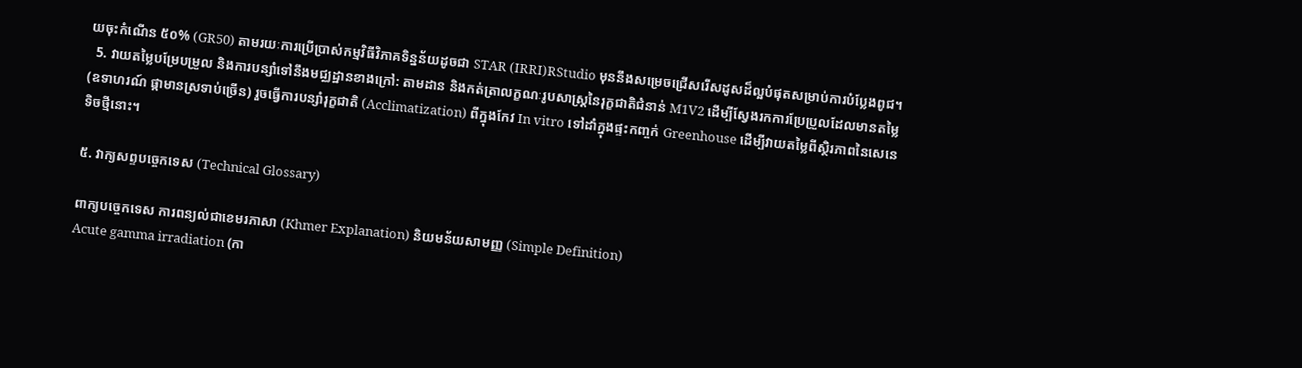យចុះកំណើន ៥០% (GR50) តាមរយៈការប្រើប្រាស់កម្មវិធីវិភាគទិន្នន័យដូចជា STAR (IRRI)RStudio មុននឹងសម្រេចជ្រើសរើសដូសដ៏ល្អបំផុតសម្រាប់ការបំប្លែងពូជ។
  5. វាយតម្លៃបម្រែបម្រួល និងការបន្សាំទៅនឹងមជ្ឈដ្ឋានខាងក្រៅ: តាមដាន និងកត់ត្រាលក្ខណៈរូបសាស្ត្រនៃរុក្ខជាតិជំនាន់ M1V2 ដើម្បីស្វែងរកការប្រែប្រួលដែលមានតម្លៃ (ឧទាហរណ៍ ផ្កាមានស្រទាប់ច្រើន) រួចធ្វើការបន្សាំរុក្ខជាតិ (Acclimatization) ពីក្នុងកែវ In vitro ទៅដាំក្នុងផ្ទះកញ្ចក់ Greenhouse ដើម្បីវាយតម្លៃពីស្ថិរភាពនៃសេនេទិចថ្មីនោះ។

៥. វាក្យសព្ទបច្ចេកទេស (Technical Glossary)

ពាក្យបច្ចេកទេស ការពន្យល់ជាខេមរភាសា (Khmer Explanation) និយមន័យសាមញ្ញ (Simple Definition)
Acute gamma irradiation (កា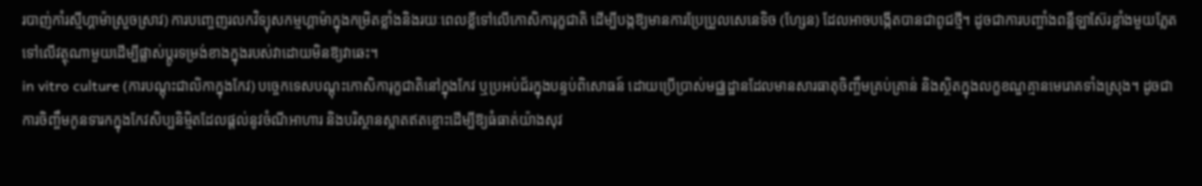របាញ់កាំរស្មីហ្គាម៉ាស្រួចស្រាវ) ការបញ្ចេញរលកវិទ្យុសកម្មហ្គាម៉ាក្នុងកម្រិតខ្លាំងនិងរយៈពេលខ្លីទៅលើកោសិការុក្ខជាតិ ដើម្បីបង្កឱ្យមានការប្រែប្រួលសេនេទិច (ហ្សែន) ដែលអាចបង្កើតបានជាពូជថ្មី។ ដូចជាការបញ្ចាំងពន្លឺឡាស៊ែរខ្លាំងមួយភ្លែតទៅលើវត្ថុណាមួយដើម្បីផ្លាស់ប្តូរទម្រង់ខាងក្នុងរបស់វាដោយមិនឱ្យវាឆេះ។
in vitro culture (ការបណ្តុះជាលិកាក្នុងកែវ) បច្ចេកទេសបណ្តុះកោសិការុក្ខជាតិនៅក្នុងកែវ ឬប្រអប់ជ័រក្នុងបន្ទប់ពិសោធន៍ ដោយប្រើប្រាស់មជ្ឈដ្ឋានដែលមានសារធាតុចិញ្ចឹមគ្រប់គ្រាន់ និងស្ថិតក្នុងលក្ខខណ្ឌគ្មានមេរោគទាំងស្រុង។ ដូចជាការចិញ្ចឹមកូនទារកក្នុងកែវសិប្បនិម្មិតដែលផ្តល់នូវចំណីអាហារ និងបរិស្ថានស្អាតឥតខ្ចោះដើម្បីឱ្យធំធាត់យ៉ាងសុវ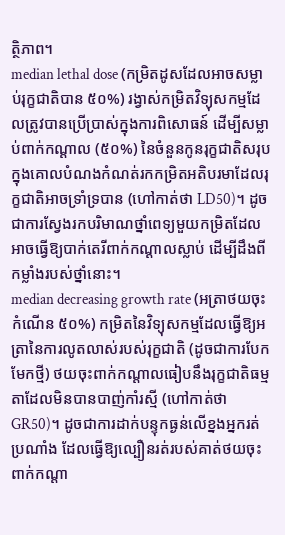ត្ថិភាព។
median lethal dose (កម្រិតដូសដែលអាចសម្លាប់រុក្ខជាតិបាន ៥០%) រង្វាស់កម្រិតវិទ្យុសកម្មដែលត្រូវបានប្រើប្រាស់ក្នុងការពិសោធន៍ ដើម្បីសម្លាប់ពាក់កណ្តាល (៥០%) នៃចំនួនកូនរុក្ខជាតិសរុប ក្នុងគោលបំណងកំណត់រកកម្រិតអតិបរមាដែលរុក្ខជាតិអាចទ្រាំទ្របាន (ហៅកាត់ថា LD50)។ ដូចជាការស្វែងរកបរិមាណថ្នាំពេទ្យមួយកម្រិតដែលអាចធ្វើឱ្យបាក់តេរីពាក់កណ្តាលស្លាប់ ដើម្បីដឹងពីកម្លាំងរបស់ថ្នាំនោះ។
median decreasing growth rate (អត្រាថយចុះកំណើន ៥០%) កម្រិតនៃវិទ្យុសកម្មដែលធ្វើឱ្យអត្រានៃការលូតលាស់របស់រុក្ខជាតិ (ដូចជាការបែកមែកថ្មី) ថយចុះពាក់កណ្តាលធៀបនឹងរុក្ខជាតិធម្មតាដែលមិនបានបាញ់កាំរស្មី (ហៅកាត់ថា GR50)។ ដូចជាការដាក់បន្ទុកធ្ងន់លើខ្នងអ្នករត់ប្រណាំង ដែលធ្វើឱ្យល្បឿនរត់របស់គាត់ថយចុះពាក់កណ្តា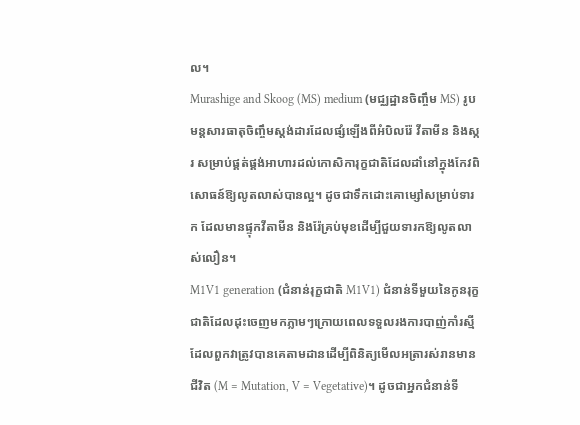ល។
Murashige and Skoog (MS) medium (មជ្ឈដ្ឋានចិញ្ចឹម MS) រូបមន្តសារធាតុចិញ្ចឹមស្តង់ដារដែលផ្សំឡើងពីអំបិលរ៉ែ វីតាមីន និងស្ករ សម្រាប់ផ្គត់ផ្គង់អាហារដល់កោសិការុក្ខជាតិដែលដាំនៅក្នុងកែវពិសោធន៍ឱ្យលូតលាស់បានល្អ។ ដូចជាទឹកដោះគោម្សៅសម្រាប់ទារក ដែលមានផ្ទុកវីតាមីន និងរ៉ែគ្រប់មុខដើម្បីជួយទារកឱ្យលូតលាស់លឿន។
M1V1 generation (ជំនាន់រុក្ខជាតិ M1V1) ជំនាន់ទីមួយនៃកូនរុក្ខជាតិដែលដុះចេញមកភ្លាមៗក្រោយពេលទទួលរងការបាញ់កាំរស្មី ដែលពួកវាត្រូវបានគេតាមដានដើម្បីពិនិត្យមើលអត្រារស់រានមានជីវិត (M = Mutation, V = Vegetative)។ ដូចជាអ្នកជំនាន់ទី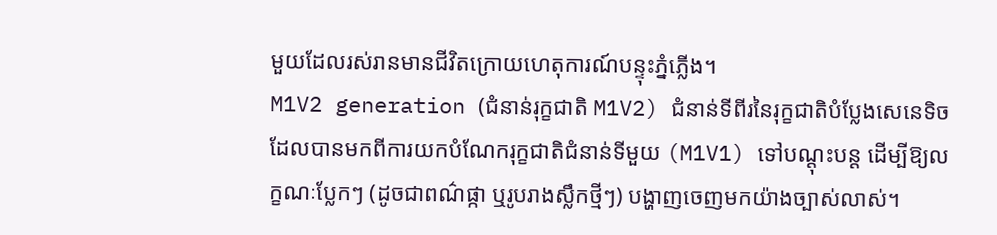មួយដែលរស់រានមានជីវិតក្រោយហេតុការណ៍បន្ទុះភ្នំភ្លើង។
M1V2 generation (ជំនាន់រុក្ខជាតិ M1V2) ជំនាន់ទីពីរនៃរុក្ខជាតិបំប្លែងសេនេទិច ដែលបានមកពីការយកបំណែករុក្ខជាតិជំនាន់ទីមួយ (M1V1) ទៅបណ្តុះបន្ត ដើម្បីឱ្យលក្ខណៈប្លែកៗ (ដូចជាពណ៌ផ្កា ឬរូបរាងស្លឹកថ្មីៗ) បង្ហាញចេញមកយ៉ាងច្បាស់លាស់។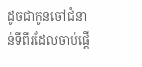ដូចជាកូនចៅជំនាន់ទីពីរដែលចាប់ផ្តើ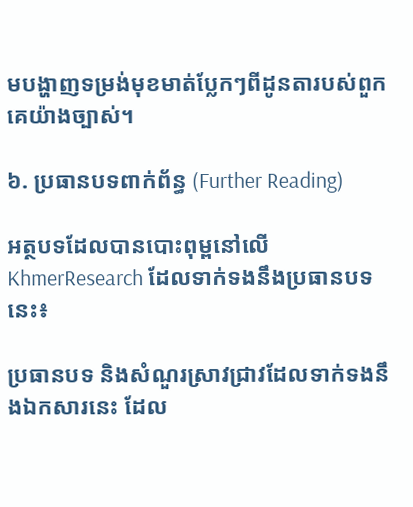មបង្ហាញទម្រង់មុខមាត់ប្លែកៗពីដូនតារបស់ពួកគេយ៉ាងច្បាស់។

៦. ប្រធានបទពាក់ព័ន្ធ (Further Reading)

អត្ថបទដែលបានបោះពុម្ពនៅលើ KhmerResearch ដែលទាក់ទងនឹងប្រធានបទនេះ៖

ប្រធានបទ និងសំណួរស្រាវជ្រាវដែលទាក់ទងនឹងឯកសារនេះ ដែល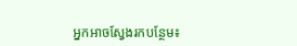អ្នកអាចស្វែងរកបន្ថែម៖